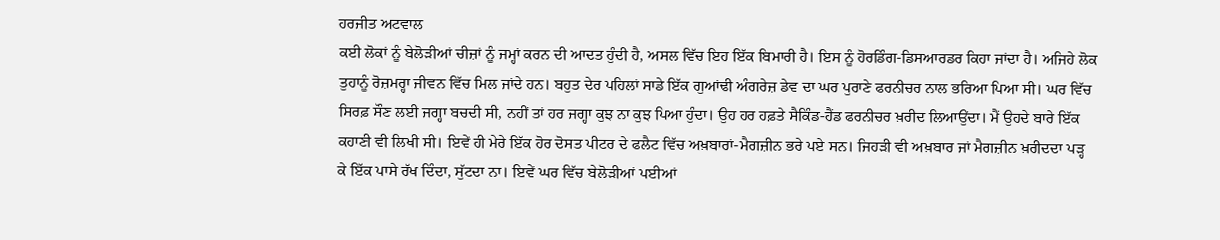ਹਰਜੀਤ ਅਟਵਾਲ
ਕਈ ਲੋਕਾਂ ਨੂੰ ਬੇਲੋੜੀਆਂ ਚੀਜ਼ਾਂ ਨੂੰ ਜਮ੍ਹਾਂ ਕਰਨ ਦੀ ਆਦਤ ਹੁੰਦੀ ਹੈ, ਅਸਲ ਵਿੱਚ ਇਹ ਇੱਕ ਬਿਮਾਰੀ ਹੈ। ਇਸ ਨੂੰ ਹੋਰਡਿੰਗ-ਡਿਸਆਰਡਰ ਕਿਹਾ ਜਾਂਦਾ ਹੈ। ਅਜਿਹੇ ਲੋਕ ਤੁਹਾਨੂੰ ਰੋਜ਼ਮਰ੍ਹਾ ਜੀਵਨ ਵਿੱਚ ਮਿਲ ਜਾਂਦੇ ਹਨ। ਬਹੁਤ ਦੇਰ ਪਹਿਲਾਂ ਸਾਡੇ ਇੱਕ ਗੁਆਂਢੀ ਅੰਗਰੇਜ਼ ਡੇਵ ਦਾ ਘਰ ਪੁਰਾਣੇ ਫਰਨੀਚਰ ਨਾਲ ਭਰਿਆ ਪਿਆ ਸੀ। ਘਰ ਵਿੱਚ ਸਿਰਫ਼ ਸੌਣ ਲਈ ਜਗ੍ਹਾ ਬਚਦੀ ਸੀ, ਨਹੀਂ ਤਾਂ ਹਰ ਜਗ੍ਹਾ ਕੁਝ ਨਾ ਕੁਝ ਪਿਆ ਹੁੰਦਾ। ਉਹ ਹਰ ਹਫ਼ਤੇ ਸੈਕਿੰਡ-ਹੈਂਡ ਫਰਨੀਚਰ ਖ਼ਰੀਦ ਲਿਆਉਂਦਾ। ਮੈਂ ਉਹਦੇ ਬਾਰੇ ਇੱਕ ਕਹਾਣੀ ਵੀ ਲਿਖੀ ਸੀ। ਇਵੇਂ ਹੀ ਮੇਰੇ ਇੱਕ ਹੋਰ ਦੋਸਤ ਪੀਟਰ ਦੇ ਫਲੈਟ ਵਿੱਚ ਅਖ਼ਬਾਰਾਂ-ਮੈਗਜ਼ੀਨ ਭਰੇ ਪਏ ਸਨ। ਜਿਹੜੀ ਵੀ ਅਖ਼ਬਾਰ ਜਾਂ ਮੈਗਜ਼ੀਨ ਖ਼ਰੀਦਦਾ ਪੜ੍ਹ ਕੇ ਇੱਕ ਪਾਸੇ ਰੱਖ ਦਿੰਦਾ, ਸੁੱਟਦਾ ਨਾ। ਇਵੇਂ ਘਰ ਵਿੱਚ ਬੇਲੋੜੀਆਂ ਪਈਆਂ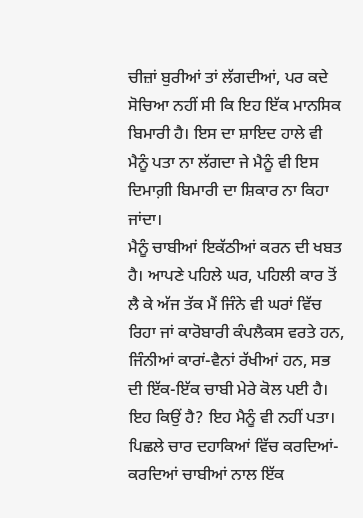ਚੀਜ਼ਾਂ ਬੁਰੀਆਂ ਤਾਂ ਲੱਗਦੀਆਂ, ਪਰ ਕਦੇ ਸੋਚਿਆ ਨਹੀਂ ਸੀ ਕਿ ਇਹ ਇੱਕ ਮਾਨਸਿਕ ਬਿਮਾਰੀ ਹੈ। ਇਸ ਦਾ ਸ਼ਾਇਦ ਹਾਲੇ ਵੀ ਮੈਨੂੰ ਪਤਾ ਨਾ ਲੱਗਦਾ ਜੇ ਮੈਨੂੰ ਵੀ ਇਸ ਦਿਮਾਗ਼ੀ ਬਿਮਾਰੀ ਦਾ ਸ਼ਿਕਾਰ ਨਾ ਕਿਹਾ ਜਾਂਦਾ।
ਮੈਨੂੰ ਚਾਬੀਆਂ ਇਕੱਠੀਆਂ ਕਰਨ ਦੀ ਖਬਤ ਹੈ। ਆਪਣੇ ਪਹਿਲੇ ਘਰ, ਪਹਿਲੀ ਕਾਰ ਤੋਂ ਲੈ ਕੇ ਅੱਜ ਤੱਕ ਮੈਂ ਜਿੰਨੇ ਵੀ ਘਰਾਂ ਵਿੱਚ ਰਿਹਾ ਜਾਂ ਕਾਰੋਬਾਰੀ ਕੰਪਲੈਕਸ ਵਰਤੇ ਹਨ, ਜਿੰਨੀਆਂ ਕਾਰਾਂ-ਵੈਨਾਂ ਰੱਖੀਆਂ ਹਨ, ਸਭ ਦੀ ਇੱਕ-ਇੱਕ ਚਾਬੀ ਮੇਰੇ ਕੋਲ ਪਈ ਹੈ। ਇਹ ਕਿਉਂ ਹੈ? ਇਹ ਮੈਨੂੰ ਵੀ ਨਹੀਂ ਪਤਾ। ਪਿਛਲੇ ਚਾਰ ਦਹਾਕਿਆਂ ਵਿੱਚ ਕਰਦਿਆਂ-ਕਰਦਿਆਂ ਚਾਬੀਆਂ ਨਾਲ ਇੱਕ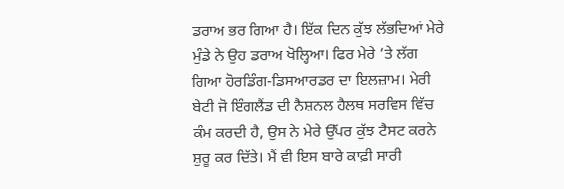ਡਰਾਅ ਭਰ ਗਿਆ ਹੈ। ਇੱਕ ਦਿਨ ਕੁੱਝ ਲੱਭਦਿਆਂ ਮੇਰੇ ਮੁੰਡੇ ਨੇ ਉਹ ਡਰਾਅ ਖੋਲ੍ਹਿਆ। ਫਿਰ ਮੇਰੇ ’ਤੇ ਲੱਗ ਗਿਆ ਹੋਰਡਿੰਗ-ਡਿਸਆਰਡਰ ਦਾ ਇਲਜ਼ਾਮ। ਮੇਰੀ ਬੇਟੀ ਜੋ ਇੰਗਲੈਂਡ ਦੀ ਨੈਸ਼ਨਲ ਹੈਲਥ ਸਰਵਿਸ ਵਿੱਚ ਕੰਮ ਕਰਦੀ ਹੈ, ਉਸ ਨੇ ਮੇਰੇ ਉੱਪਰ ਕੁੱਝ ਟੈਸਟ ਕਰਨੇ ਸ਼ੁਰੂ ਕਰ ਦਿੱਤੇ। ਮੈਂ ਵੀ ਇਸ ਬਾਰੇ ਕਾਫ਼ੀ ਸਾਰੀ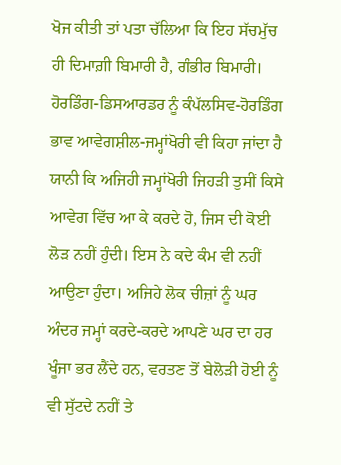ਖੋਜ ਕੀਤੀ ਤਾਂ ਪਤਾ ਚੱਲਿਆ ਕਿ ਇਹ ਸੱਚਮੁੱਚ ਹੀ ਦਿਮਾਗ਼ੀ ਬਿਮਾਰੀ ਹੈ, ਗੰਭੀਰ ਬਿਮਾਰੀ।
ਹੋਰਡਿੰਗ-ਡਿਸਆਰਡਰ ਨੂੰ ਕੰਪੱਲਸਿਵ-ਹੋਰਡਿੰਗ ਭਾਵ ਆਵੇਗਸ਼ੀਲ-ਜਮ੍ਹਾਂਖੋਰੀ ਵੀ ਕਿਹਾ ਜਾਂਦਾ ਹੈ ਯਾਨੀ ਕਿ ਅਜਿਹੀ ਜਮ੍ਹਾਂਖੋਰੀ ਜਿਹੜੀ ਤੁਸੀਂ ਕਿਸੇ ਆਵੇਗ ਵਿੱਚ ਆ ਕੇ ਕਰਦੇ ਹੋ, ਜਿਸ ਦੀ ਕੋਈ ਲੋੜ ਨਹੀਂ ਹੁੰਦੀ। ਇਸ ਨੇ ਕਦੇ ਕੰਮ ਵੀ ਨਹੀਂ ਆਉਣਾ ਹੁੰਦਾ। ਅਜਿਹੇ ਲੋਕ ਚੀਜ਼ਾਂ ਨੂੰ ਘਰ ਅੰਦਰ ਜਮ੍ਹਾਂ ਕਰਦੇ-ਕਰਦੇ ਆਪਣੇ ਘਰ ਦਾ ਹਰ ਖੂੰਜਾ ਭਰ ਲੈਂਦੇ ਹਨ, ਵਰਤਣ ਤੋਂ ਬੇਲੋੜੀ ਹੋਈ ਨੂੰ ਵੀ ਸੁੱਟਦੇ ਨਹੀਂ ਤੇ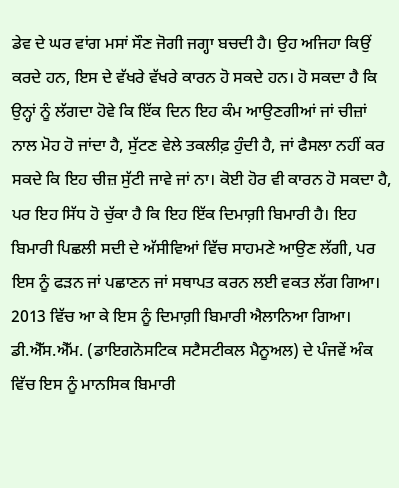ਡੇਵ ਦੇ ਘਰ ਵਾਂਗ ਮਸਾਂ ਸੌਣ ਜੋਗੀ ਜਗ੍ਹਾ ਬਚਦੀ ਹੈ। ਉਹ ਅਜਿਹਾ ਕਿਉਂ ਕਰਦੇ ਹਨ, ਇਸ ਦੇ ਵੱਖਰੇ ਵੱਖਰੇ ਕਾਰਨ ਹੋ ਸਕਦੇ ਹਨ। ਹੋ ਸਕਦਾ ਹੈ ਕਿ ਉਨ੍ਹਾਂ ਨੂੰ ਲੱਗਦਾ ਹੋਵੇ ਕਿ ਇੱਕ ਦਿਨ ਇਹ ਕੰਮ ਆਉਣਗੀਆਂ ਜਾਂ ਚੀਜ਼ਾਂ ਨਾਲ ਮੋਹ ਹੋ ਜਾਂਦਾ ਹੈ, ਸੁੱਟਣ ਵੇਲੇ ਤਕਲੀਫ਼ ਹੁੰਦੀ ਹੈ, ਜਾਂ ਫੈਸਲਾ ਨਹੀਂ ਕਰ ਸਕਦੇ ਕਿ ਇਹ ਚੀਜ਼ ਸੁੱਟੀ ਜਾਵੇ ਜਾਂ ਨਾ। ਕੋਈ ਹੋਰ ਵੀ ਕਾਰਨ ਹੋ ਸਕਦਾ ਹੈ, ਪਰ ਇਹ ਸਿੱਧ ਹੋ ਚੁੱਕਾ ਹੈ ਕਿ ਇਹ ਇੱਕ ਦਿਮਾਗ਼ੀ ਬਿਮਾਰੀ ਹੈ। ਇਹ ਬਿਮਾਰੀ ਪਿਛਲੀ ਸਦੀ ਦੇ ਅੱਸੀਵਿਆਂ ਵਿੱਚ ਸਾਹਮਣੇ ਆਉਣ ਲੱਗੀ, ਪਰ ਇਸ ਨੂੰ ਫੜਨ ਜਾਂ ਪਛਾਣਨ ਜਾਂ ਸਥਾਪਤ ਕਰਨ ਲਈ ਵਕਤ ਲੱਗ ਗਿਆ। 2013 ਵਿੱਚ ਆ ਕੇ ਇਸ ਨੂੰ ਦਿਮਾਗ਼ੀ ਬਿਮਾਰੀ ਐਲਾਨਿਆ ਗਿਆ। ਡੀ.ਐੱਸ.ਐੱਮ. (ਡਾਇਗਨੋਸਟਿਕ ਸਟੈਸਟੀਕਲ ਮੈਨੂਅਲ) ਦੇ ਪੰਜਵੇਂ ਅੰਕ ਵਿੱਚ ਇਸ ਨੂੰ ਮਾਨਸਿਕ ਬਿਮਾਰੀ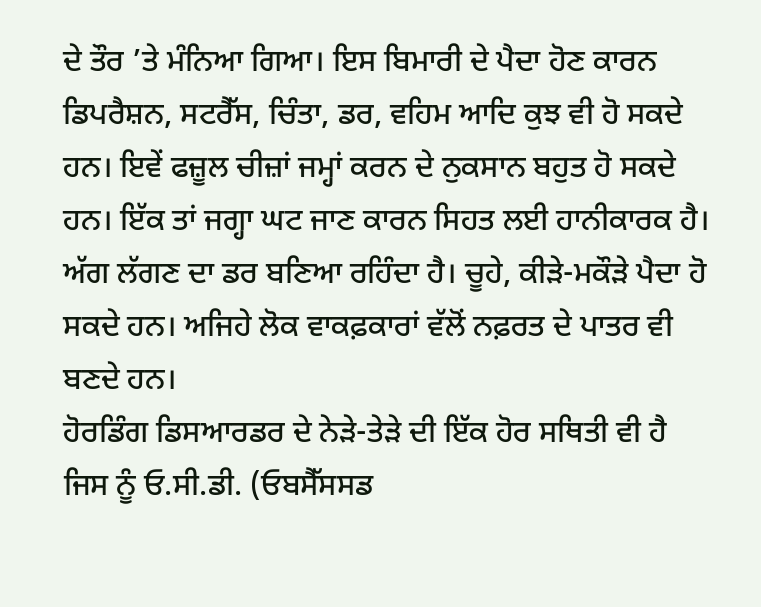ਦੇ ਤੌਰ ’ਤੇ ਮੰਨਿਆ ਗਿਆ। ਇਸ ਬਿਮਾਰੀ ਦੇ ਪੈਦਾ ਹੋਣ ਕਾਰਨ ਡਿਪਰੈਸ਼ਨ, ਸਟਰੈੱਸ, ਚਿੰਤਾ, ਡਰ, ਵਹਿਮ ਆਦਿ ਕੁਝ ਵੀ ਹੋ ਸਕਦੇ ਹਨ। ਇਵੇਂ ਫਜ਼ੂਲ ਚੀਜ਼ਾਂ ਜਮ੍ਹਾਂ ਕਰਨ ਦੇ ਨੁਕਸਾਨ ਬਹੁਤ ਹੋ ਸਕਦੇ ਹਨ। ਇੱਕ ਤਾਂ ਜਗ੍ਹਾ ਘਟ ਜਾਣ ਕਾਰਨ ਸਿਹਤ ਲਈ ਹਾਨੀਕਾਰਕ ਹੈ। ਅੱਗ ਲੱਗਣ ਦਾ ਡਰ ਬਣਿਆ ਰਹਿੰਦਾ ਹੈ। ਚੂਹੇ, ਕੀੜੇ-ਮਕੌੜੇ ਪੈਦਾ ਹੋ ਸਕਦੇ ਹਨ। ਅਜਿਹੇ ਲੋਕ ਵਾਕਫ਼ਕਾਰਾਂ ਵੱਲੋਂ ਨਫ਼ਰਤ ਦੇ ਪਾਤਰ ਵੀ ਬਣਦੇ ਹਨ।
ਹੋਰਡਿੰਗ ਡਿਸਆਰਡਰ ਦੇ ਨੇੜੇ-ਤੇੜੇ ਦੀ ਇੱਕ ਹੋਰ ਸਥਿਤੀ ਵੀ ਹੈ ਜਿਸ ਨੂੰ ਓ.ਸੀ.ਡੀ. (ਓਬਸੈੱਸਸਡ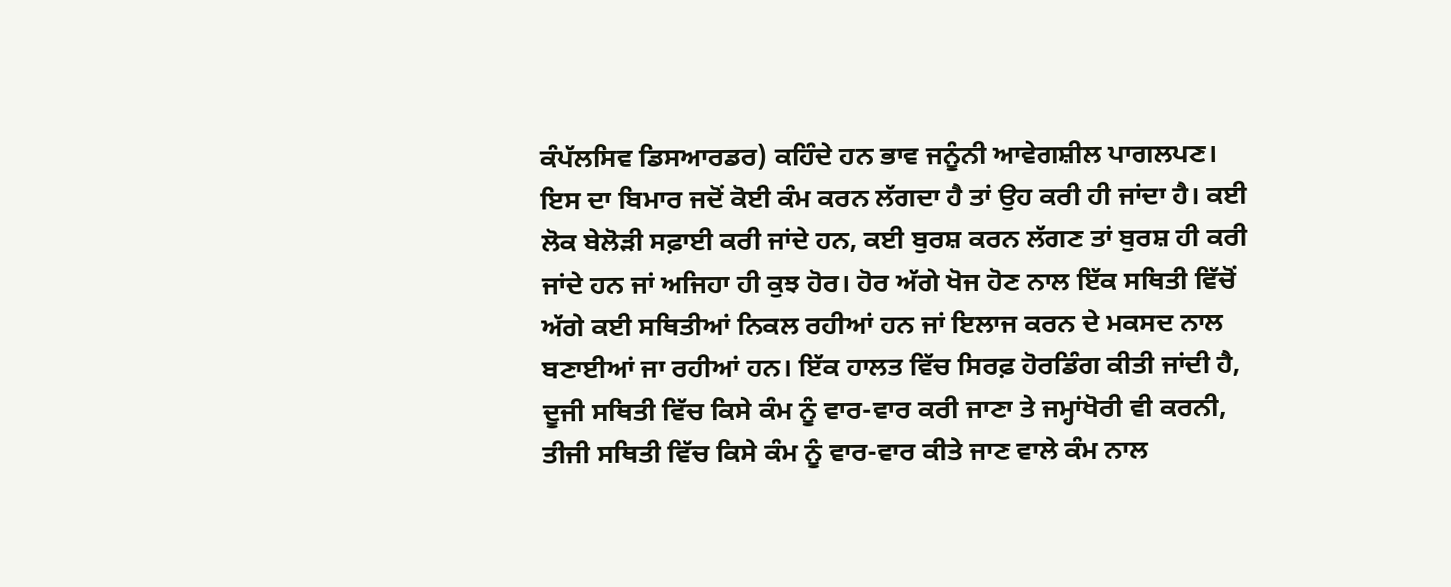ਕੰਪੱਲਸਿਵ ਡਿਸਆਰਡਰ) ਕਹਿੰਦੇ ਹਨ ਭਾਵ ਜਨੂੰਨੀ ਆਵੇਗਸ਼ੀਲ ਪਾਗਲਪਣ। ਇਸ ਦਾ ਬਿਮਾਰ ਜਦੋਂ ਕੋਈ ਕੰਮ ਕਰਨ ਲੱਗਦਾ ਹੈ ਤਾਂ ਉਹ ਕਰੀ ਹੀ ਜਾਂਦਾ ਹੈ। ਕਈ ਲੋਕ ਬੇਲੋੜੀ ਸਫ਼ਾਈ ਕਰੀ ਜਾਂਦੇ ਹਨ, ਕਈ ਬੁਰਸ਼ ਕਰਨ ਲੱਗਣ ਤਾਂ ਬੁਰਸ਼ ਹੀ ਕਰੀ ਜਾਂਦੇ ਹਨ ਜਾਂ ਅਜਿਹਾ ਹੀ ਕੁਝ ਹੋਰ। ਹੋਰ ਅੱਗੇ ਖੋਜ ਹੋਣ ਨਾਲ ਇੱਕ ਸਥਿਤੀ ਵਿੱਚੋਂ ਅੱਗੇ ਕਈ ਸਥਿਤੀਆਂ ਨਿਕਲ ਰਹੀਆਂ ਹਨ ਜਾਂ ਇਲਾਜ ਕਰਨ ਦੇ ਮਕਸਦ ਨਾਲ ਬਣਾਈਆਂ ਜਾ ਰਹੀਆਂ ਹਨ। ਇੱਕ ਹਾਲਤ ਵਿੱਚ ਸਿਰਫ਼ ਹੋਰਡਿੰਗ ਕੀਤੀ ਜਾਂਦੀ ਹੈ, ਦੂਜੀ ਸਥਿਤੀ ਵਿੱਚ ਕਿਸੇ ਕੰਮ ਨੂੰ ਵਾਰ-ਵਾਰ ਕਰੀ ਜਾਣਾ ਤੇ ਜਮ੍ਹਾਂਖੋਰੀ ਵੀ ਕਰਨੀ, ਤੀਜੀ ਸਥਿਤੀ ਵਿੱਚ ਕਿਸੇ ਕੰਮ ਨੂੰ ਵਾਰ-ਵਾਰ ਕੀਤੇ ਜਾਣ ਵਾਲੇ ਕੰਮ ਨਾਲ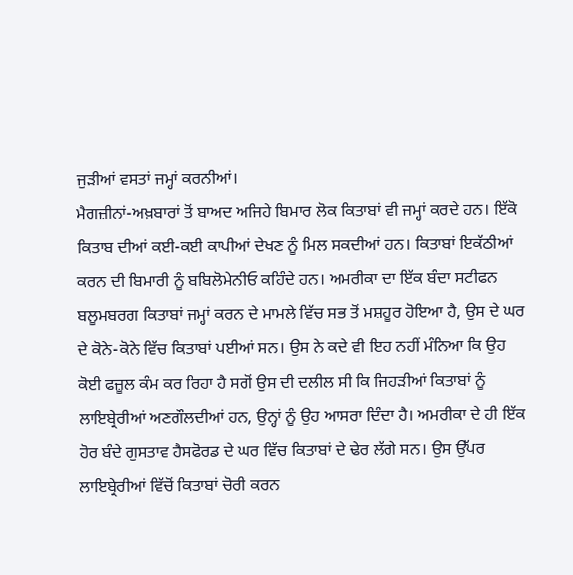ਜੁੜੀਆਂ ਵਸਤਾਂ ਜਮ੍ਹਾਂ ਕਰਨੀਆਂ।
ਮੈਗਜ਼ੀਨਾਂ-ਅਖ਼ਬਾਰਾਂ ਤੋਂ ਬਾਅਦ ਅਜਿਹੇ ਬਿਮਾਰ ਲੋਕ ਕਿਤਾਬਾਂ ਵੀ ਜਮ੍ਹਾਂ ਕਰਦੇ ਹਨ। ਇੱਕੋ ਕਿਤਾਬ ਦੀਆਂ ਕਈ-ਕਈ ਕਾਪੀਆਂ ਦੇਖਣ ਨੂੰ ਮਿਲ ਸਕਦੀਆਂ ਹਨ। ਕਿਤਾਬਾਂ ਇਕੱਠੀਆਂ ਕਰਨ ਦੀ ਬਿਮਾਰੀ ਨੂੰ ਬਬਿਲੋਮੇਨੀਓ ਕਹਿੰਦੇ ਹਨ। ਅਮਰੀਕਾ ਦਾ ਇੱਕ ਬੰਦਾ ਸਟੀਫਨ ਬਲੂਮਬਰਗ ਕਿਤਾਬਾਂ ਜਮ੍ਹਾਂ ਕਰਨ ਦੇ ਮਾਮਲੇ ਵਿੱਚ ਸਭ ਤੋਂ ਮਸ਼ਹੂਰ ਹੋਇਆ ਹੈ, ਉਸ ਦੇ ਘਰ ਦੇ ਕੋਨੇ-ਕੋਨੇ ਵਿੱਚ ਕਿਤਾਬਾਂ ਪਈਆਂ ਸਨ। ਉਸ ਨੇ ਕਦੇ ਵੀ ਇਹ ਨਹੀਂ ਮੰਨਿਆ ਕਿ ਉਹ ਕੋਈ ਫਜ਼ੂਲ ਕੰਮ ਕਰ ਰਿਹਾ ਹੈ ਸਗੋਂ ਉਸ ਦੀ ਦਲੀਲ ਸੀ ਕਿ ਜਿਹੜੀਆਂ ਕਿਤਾਬਾਂ ਨੂੰ ਲਾਇਬ੍ਰੇਰੀਆਂ ਅਣਗੌਲਦੀਆਂ ਹਨ, ਉਨ੍ਹਾਂ ਨੂੰ ਉਹ ਆਸਰਾ ਦਿੰਦਾ ਹੈ। ਅਮਰੀਕਾ ਦੇ ਹੀ ਇੱਕ ਹੋਰ ਬੰਦੇ ਗੁਸਤਾਵ ਹੈਸਫੋਰਡ ਦੇ ਘਰ ਵਿੱਚ ਕਿਤਾਬਾਂ ਦੇ ਢੇਰ ਲੱਗੇ ਸਨ। ਉਸ ਉੱਪਰ ਲਾਇਬ੍ਰੇਰੀਆਂ ਵਿੱਚੋਂ ਕਿਤਾਬਾਂ ਚੋਰੀ ਕਰਨ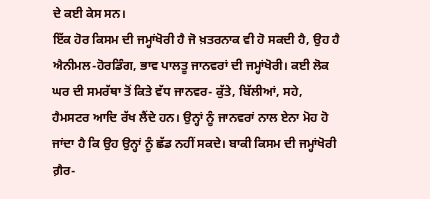ਦੇ ਕਈ ਕੇਸ ਸਨ।
ਇੱਕ ਹੋਰ ਕਿਸਮ ਦੀ ਜਮ੍ਹਾਂਖੋਰੀ ਹੈ ਜੋ ਖ਼ਤਰਨਾਕ ਵੀ ਹੋ ਸਕਦੀ ਹੈ, ਉਹ ਹੈ ਐਨੀਮਲ-ਹੋਰਡਿੰਗ, ਭਾਵ ਪਾਲਤੂ ਜਾਨਵਰਾਂ ਦੀ ਜਮ੍ਹਾਂਖੋਰੀ। ਕਈ ਲੋਕ ਘਰ ਦੀ ਸਮਰੱਥਾ ਤੋਂ ਕਿਤੇ ਵੱਧ ਜਾਨਵਰ- ਕੁੱਤੇ, ਬਿੱਲੀਆਂ, ਸਹੇ, ਹੈਮਸਟਰ ਆਦਿ ਰੱਖ ਲੈਂਦੇ ਹਨ। ਉਨ੍ਹਾਂ ਨੂੰ ਜਾਨਵਰਾਂ ਨਾਲ ਏਨਾ ਮੋਹ ਹੋ ਜਾਂਦਾ ਹੈ ਕਿ ਉਹ ਉਨ੍ਹਾਂ ਨੂੰ ਛੱਡ ਨਹੀਂ ਸਕਦੇ। ਬਾਕੀ ਕਿਸਮ ਦੀ ਜਮ੍ਹਾਂਖੋਰੀ ਗ਼ੈਰ-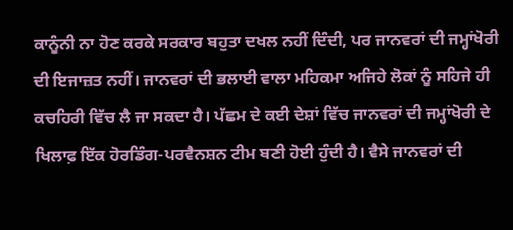ਕਾਨੂੰਨੀ ਨਾ ਹੋਣ ਕਰਕੇ ਸਰਕਾਰ ਬਹੁਤਾ ਦਖਲ ਨਹੀਂ ਦਿੰਦੀ, ਪਰ ਜਾਨਵਰਾਂ ਦੀ ਜਮ੍ਹਾਂਖੋਰੀ ਦੀ ਇਜਾਜ਼ਤ ਨਹੀਂ। ਜਾਨਵਰਾਂ ਦੀ ਭਲਾਈ ਵਾਲਾ ਮਹਿਕਮਾ ਅਜਿਹੇ ਲੋਕਾਂ ਨੂੰ ਸਹਿਜੇ ਹੀ ਕਚਹਿਰੀ ਵਿੱਚ ਲੈ ਜਾ ਸਕਦਾ ਹੈ। ਪੱਛਮ ਦੇ ਕਈ ਦੇਸ਼ਾਂ ਵਿੱਚ ਜਾਨਵਰਾਂ ਦੀ ਜਮ੍ਹਾਂਖੋਰੀ ਦੇ ਖਿਲਾਫ਼ ਇੱਕ ਹੋਰਡਿੰਗ-ਪਰਵੈਨਸ਼ਨ ਟੀਮ ਬਣੀ ਹੋਈ ਹੁੰਦੀ ਹੈ। ਵੈਸੇ ਜਾਨਵਰਾਂ ਦੀ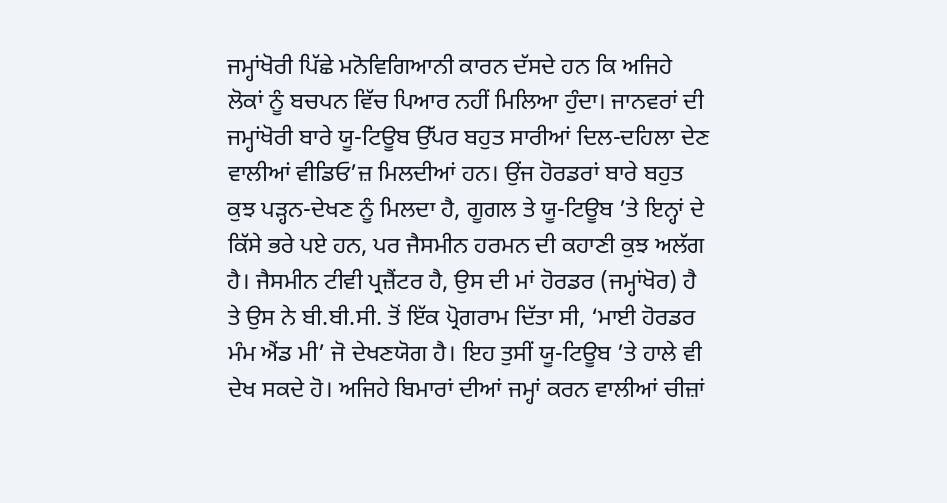ਜਮ੍ਹਾਂਖੋਰੀ ਪਿੱਛੇ ਮਨੋਵਿਗਿਆਨੀ ਕਾਰਨ ਦੱਸਦੇ ਹਨ ਕਿ ਅਜਿਹੇ ਲੋਕਾਂ ਨੂੰ ਬਚਪਨ ਵਿੱਚ ਪਿਆਰ ਨਹੀਂ ਮਿਲਿਆ ਹੁੰਦਾ। ਜਾਨਵਰਾਂ ਦੀ ਜਮ੍ਹਾਂਖੋਰੀ ਬਾਰੇ ਯੂ-ਟਿਊਬ ਉੱਪਰ ਬਹੁਤ ਸਾਰੀਆਂ ਦਿਲ-ਦਹਿਲਾ ਦੇਣ ਵਾਲੀਆਂ ਵੀਡਿਓ’ਜ਼ ਮਿਲਦੀਆਂ ਹਨ। ਉਂਜ ਹੋਰਡਰਾਂ ਬਾਰੇ ਬਹੁਤ ਕੁਝ ਪੜ੍ਹਨ-ਦੇਖਣ ਨੂੰ ਮਿਲਦਾ ਹੈ, ਗੂਗਲ ਤੇ ਯੂ-ਟਿਊਬ ’ਤੇ ਇਨ੍ਹਾਂ ਦੇ ਕਿੱਸੇ ਭਰੇ ਪਏ ਹਨ, ਪਰ ਜੈਸਮੀਨ ਹਰਮਨ ਦੀ ਕਹਾਣੀ ਕੁਝ ਅਲੱਗ ਹੈ। ਜੈਸਮੀਨ ਟੀਵੀ ਪ੍ਰਜ਼ੈਂਟਰ ਹੈ, ਉਸ ਦੀ ਮਾਂ ਹੋਰਡਰ (ਜਮ੍ਹਾਂਖੋਰ) ਹੈ ਤੇ ਉਸ ਨੇ ਬੀ.ਬੀ.ਸੀ. ਤੋਂ ਇੱਕ ਪ੍ਰੋਗਰਾਮ ਦਿੱਤਾ ਸੀ, ‘ਮਾਈ ਹੋਰਡਰ ਮੰਮ ਐਂਡ ਮੀ’ ਜੋ ਦੇਖਣਯੋਗ ਹੈ। ਇਹ ਤੁਸੀਂ ਯੂ-ਟਿਊਬ ’ਤੇ ਹਾਲੇ ਵੀ ਦੇਖ ਸਕਦੇ ਹੋ। ਅਜਿਹੇ ਬਿਮਾਰਾਂ ਦੀਆਂ ਜਮ੍ਹਾਂ ਕਰਨ ਵਾਲੀਆਂ ਚੀਜ਼ਾਂ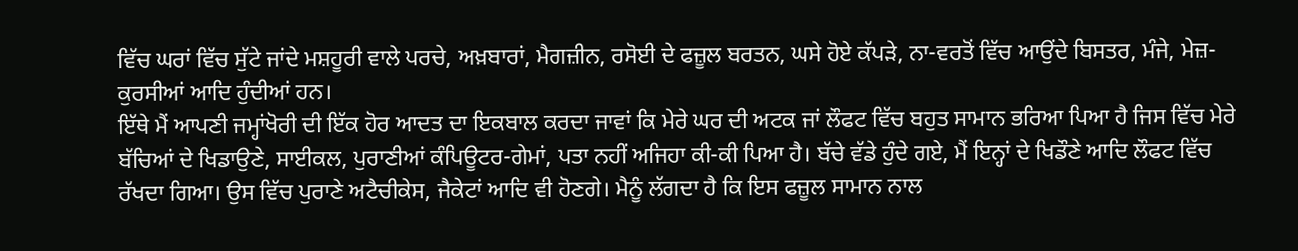ਵਿੱਚ ਘਰਾਂ ਵਿੱਚ ਸੁੱਟੇ ਜਾਂਦੇ ਮਸ਼ਹੂਰੀ ਵਾਲੇ ਪਰਚੇ, ਅਖ਼ਬਾਰਾਂ, ਮੈਗਜ਼ੀਨ, ਰਸੋਈ ਦੇ ਫਜ਼ੂਲ ਬਰਤਨ, ਘਸੇ ਹੋਏ ਕੱਪੜੇ, ਨਾ-ਵਰਤੋਂ ਵਿੱਚ ਆਉਂਦੇ ਬਿਸਤਰ, ਮੰਜੇ, ਮੇਜ਼-ਕੁਰਸੀਆਂ ਆਦਿ ਹੁੰਦੀਆਂ ਹਨ।
ਇੱਥੇ ਮੈਂ ਆਪਣੀ ਜਮ੍ਹਾਂਖੋਰੀ ਦੀ ਇੱਕ ਹੋਰ ਆਦਤ ਦਾ ਇਕਬਾਲ ਕਰਦਾ ਜਾਵਾਂ ਕਿ ਮੇਰੇ ਘਰ ਦੀ ਅਟਕ ਜਾਂ ਲੌਫਟ ਵਿੱਚ ਬਹੁਤ ਸਾਮਾਨ ਭਰਿਆ ਪਿਆ ਹੈ ਜਿਸ ਵਿੱਚ ਮੇਰੇ ਬੱਚਿਆਂ ਦੇ ਖਿਡਾਉਣੇ, ਸਾਈਕਲ, ਪੁਰਾਣੀਆਂ ਕੰਪਿਊਟਰ-ਗੇਮਾਂ, ਪਤਾ ਨਹੀਂ ਅਜਿਹਾ ਕੀ-ਕੀ ਪਿਆ ਹੈ। ਬੱਚੇ ਵੱਡੇ ਹੁੰਦੇ ਗਏ, ਮੈਂ ਇਨ੍ਹਾਂ ਦੇ ਖਿਡੌਣੇ ਆਦਿ ਲੌਫਟ ਵਿੱਚ ਰੱਖਦਾ ਗਿਆ। ਉਸ ਵਿੱਚ ਪੁਰਾਣੇ ਅਟੈਚੀਕੇਸ, ਜੈਕੇਟਾਂ ਆਦਿ ਵੀ ਹੋਣਗੇ। ਮੈਨੂੰ ਲੱਗਦਾ ਹੈ ਕਿ ਇਸ ਫਜ਼ੂਲ ਸਾਮਾਨ ਨਾਲ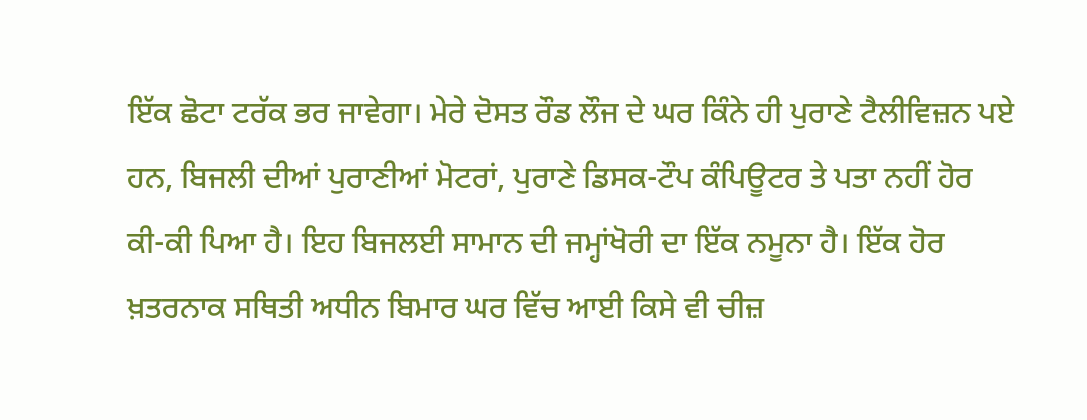ਇੱਕ ਛੋਟਾ ਟਰੱਕ ਭਰ ਜਾਵੇਗਾ। ਮੇਰੇ ਦੋਸਤ ਰੌਡ ਲੌਜ ਦੇ ਘਰ ਕਿੰਨੇ ਹੀ ਪੁਰਾਣੇ ਟੈਲੀਵਿਜ਼ਨ ਪਏ ਹਨ, ਬਿਜਲੀ ਦੀਆਂ ਪੁਰਾਣੀਆਂ ਮੋਟਰਾਂ, ਪੁਰਾਣੇ ਡਿਸਕ-ਟੌਪ ਕੰਪਿਊਟਰ ਤੇ ਪਤਾ ਨਹੀਂ ਹੋਰ ਕੀ-ਕੀ ਪਿਆ ਹੈ। ਇਹ ਬਿਜਲਈ ਸਾਮਾਨ ਦੀ ਜਮ੍ਹਾਂਖੋਰੀ ਦਾ ਇੱਕ ਨਮੂਨਾ ਹੈ। ਇੱਕ ਹੋਰ ਖ਼ਤਰਨਾਕ ਸਥਿਤੀ ਅਧੀਨ ਬਿਮਾਰ ਘਰ ਵਿੱਚ ਆਈ ਕਿਸੇ ਵੀ ਚੀਜ਼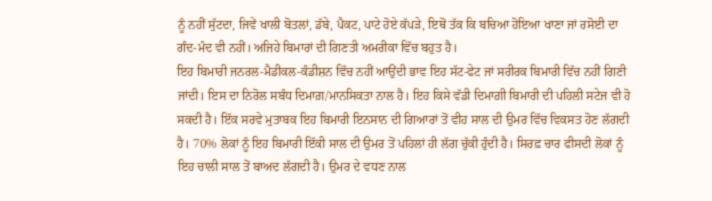ਨੂੰ ਨਹੀਂ ਸੁੱਟਦਾ, ਜਿਵੇਂ ਖਾਲੀ ਬੋਤਲਾਂ, ਡੱਬੇ, ਪੈਕਟ, ਪਾਟੇ ਹੋਏ ਕੱਪੜੇ, ਇਥੋਂ ਤੱਕ ਕਿ ਬਚਿਆ ਹੋਇਆ ਖਾਣਾ ਜਾਂ ਰਸੋਈ ਦਾ ਗੰਦ-ਮੰਦ ਵੀ ਨਹੀਂ। ਅਜਿਹੇ ਬਿਮਾਰਾਂ ਦੀ ਗਿਣਤੀ ਅਮਰੀਕਾ ਵਿੱਚ ਬਹੁਤ ਹੈ।
ਇਹ ਬਿਮਾਰੀ ਜਨਰਲ-ਮੈਡੀਕਲ-ਕੰਡੀਸ਼ਨ ਵਿੱਚ ਨਹੀਂ ਆਉਂਦੀ ਭਾਵ ਇਹ ਸੱਟ-ਫੇਟ ਜਾਂ ਸਰੀਰਕ ਬਿਮਾਰੀ ਵਿੱਚ ਨਹੀਂ ਗਿਣੀ ਜਾਂਦੀ। ਇਸ ਦਾ ਨਿਰੋਲ ਸਬੰਧ ਦਿਮਾਗ਼/ਮਾਨਸਿਕਤਾ ਨਾਲ ਹੈ। ਇਹ ਕਿਸੇ ਵੱਡੀ ਦਿਮਾਗ਼ੀ ਬਿਮਾਰੀ ਦੀ ਪਹਿਲੀ ਸਟੇਜ ਵੀ ਹੋ ਸਕਦੀ ਹੈ। ਇੱਕ ਸਰਵੇ ਮੁਤਾਬਕ ਇਹ ਬਿਮਾਰੀ ਇਨਸਾਨ ਦੀ ਗਿਆਰਾਂ ਤੋਂ ਵੀਹ ਸਾਲ ਦੀ ਉਮਰ ਵਿੱਚ ਵਿਕਸਤ ਹੋਣ ਲੱਗਦੀ ਹੈ। 70% ਲੋਕਾਂ ਨੂੰ ਇਹ ਬਿਮਾਰੀ ਇੱਕੀ ਸਾਲ ਦੀ ਉਮਰ ਤੋਂ ਪਹਿਲਾਂ ਹੀ ਲੱਗ ਚੁੱਕੀ ਹੁੰਦੀ ਹੈ। ਸਿਰਫ਼ ਚਾਰ ਫੀਸਦੀ ਲੋਕਾਂ ਨੂੰ ਇਹ ਚਾਲੀ ਸਾਲ ਤੋਂ ਬਾਅਦ ਲੱਗਦੀ ਹੈ। ਉਮਰ ਦੇ ਵਧਣ ਨਾਲ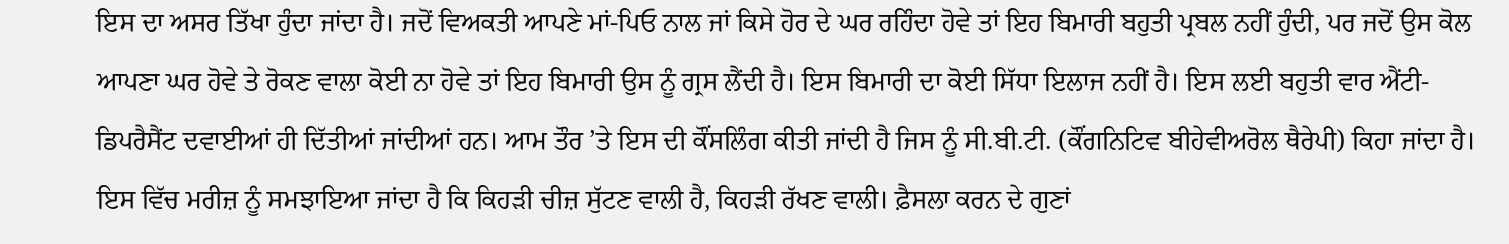ਇਸ ਦਾ ਅਸਰ ਤਿੱਖਾ ਹੁੰਦਾ ਜਾਂਦਾ ਹੈ। ਜਦੋਂ ਵਿਅਕਤੀ ਆਪਣੇ ਮਾਂ-ਪਿਓ ਨਾਲ ਜਾਂ ਕਿਸੇ ਹੋਰ ਦੇ ਘਰ ਰਹਿੰਦਾ ਹੋਵੇ ਤਾਂ ਇਹ ਬਿਮਾਰੀ ਬਹੁਤੀ ਪ੍ਰਬਲ ਨਹੀਂ ਹੁੰਦੀ, ਪਰ ਜਦੋਂ ਉਸ ਕੋਲ ਆਪਣਾ ਘਰ ਹੋਵੇ ਤੇ ਰੋਕਣ ਵਾਲਾ ਕੋਈ ਨਾ ਹੋਵੇ ਤਾਂ ਇਹ ਬਿਮਾਰੀ ਉਸ ਨੂੰ ਗ੍ਰਸ ਲੈਂਦੀ ਹੈ। ਇਸ ਬਿਮਾਰੀ ਦਾ ਕੋਈ ਸਿੱਧਾ ਇਲਾਜ ਨਹੀਂ ਹੈ। ਇਸ ਲਈ ਬਹੁਤੀ ਵਾਰ ਐਂਟੀ-ਡਿਪਰੈਸੈਂਟ ਦਵਾਈਆਂ ਹੀ ਦਿੱਤੀਆਂ ਜਾਂਦੀਆਂ ਹਨ। ਆਮ ਤੌਰ ’ਤੇ ਇਸ ਦੀ ਕੌਂਸਲਿੰਗ ਕੀਤੀ ਜਾਂਦੀ ਹੈ ਜਿਸ ਨੂੰ ਸੀ.ਬੀ.ਟੀ. (ਕੌਂਗਨਿਟਿਵ ਬੀਹੇਵੀਅਰੋਲ ਥੈਰੇਪੀ) ਕਿਹਾ ਜਾਂਦਾ ਹੈ। ਇਸ ਵਿੱਚ ਮਰੀਜ਼ ਨੂੰ ਸਮਝਾਇਆ ਜਾਂਦਾ ਹੈ ਕਿ ਕਿਹੜੀ ਚੀਜ਼ ਸੁੱਟਣ ਵਾਲੀ ਹੈ, ਕਿਹੜੀ ਰੱਖਣ ਵਾਲੀ। ਫ਼ੈਸਲਾ ਕਰਨ ਦੇ ਗੁਣਾਂ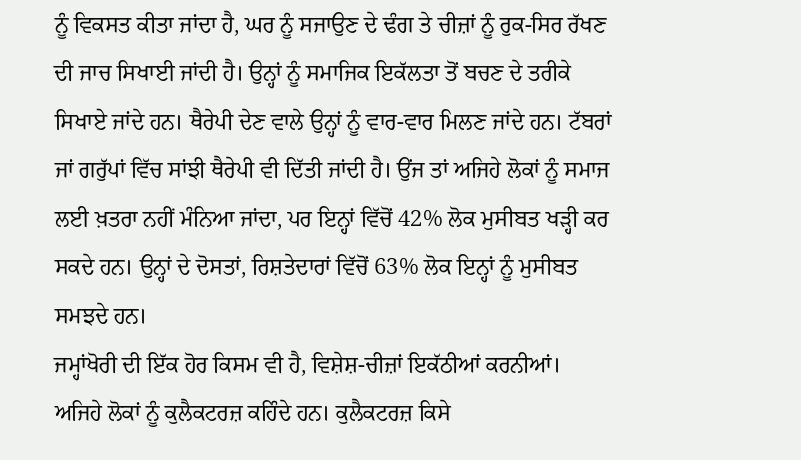ਨੂੰ ਵਿਕਸਤ ਕੀਤਾ ਜਾਂਦਾ ਹੈ, ਘਰ ਨੂੰ ਸਜਾਉਣ ਦੇ ਢੰਗ ਤੇ ਚੀਜ਼ਾਂ ਨੂੰ ਰੁਕ-ਸਿਰ ਰੱਖਣ ਦੀ ਜਾਚ ਸਿਖਾਈ ਜਾਂਦੀ ਹੈ। ਉਨ੍ਹਾਂ ਨੂੰ ਸਮਾਜਿਕ ਇਕੱਲਤਾ ਤੋਂ ਬਚਣ ਦੇ ਤਰੀਕੇ ਸਿਖਾਏ ਜਾਂਦੇ ਹਨ। ਥੈਰੇਪੀ ਦੇਣ ਵਾਲੇ ਉਨ੍ਹਾਂ ਨੂੰ ਵਾਰ-ਵਾਰ ਮਿਲਣ ਜਾਂਦੇ ਹਨ। ਟੱਬਰਾਂ ਜਾਂ ਗਰੁੱਪਾਂ ਵਿੱਚ ਸਾਂਝੀ ਥੈਰੇਪੀ ਵੀ ਦਿੱਤੀ ਜਾਂਦੀ ਹੈ। ਉਂਜ ਤਾਂ ਅਜਿਹੇ ਲੋਕਾਂ ਨੂੰ ਸਮਾਜ ਲਈ ਖ਼ਤਰਾ ਨਹੀਂ ਮੰਨਿਆ ਜਾਂਦਾ, ਪਰ ਇਨ੍ਹਾਂ ਵਿੱਚੋਂ 42% ਲੋਕ ਮੁਸੀਬਤ ਖੜ੍ਹੀ ਕਰ ਸਕਦੇ ਹਨ। ਉਨ੍ਹਾਂ ਦੇ ਦੋਸਤਾਂ, ਰਿਸ਼ਤੇਦਾਰਾਂ ਵਿੱਚੋਂ 63% ਲੋਕ ਇਨ੍ਹਾਂ ਨੂੰ ਮੁਸੀਬਤ ਸਮਝਦੇ ਹਨ।
ਜਮ੍ਹਾਂਖੋਰੀ ਦੀ ਇੱਕ ਹੋਰ ਕਿਸਮ ਵੀ ਹੈ, ਵਿਸ਼ੇਸ਼-ਚੀਜ਼ਾਂ ਇਕੱਠੀਆਂ ਕਰਨੀਆਂ। ਅਜਿਹੇ ਲੋਕਾਂ ਨੂੰ ਕੁਲੈਕਟਰਜ਼ ਕਹਿੰਦੇ ਹਨ। ਕੁਲੈਕਟਰਜ਼ ਕਿਸੇ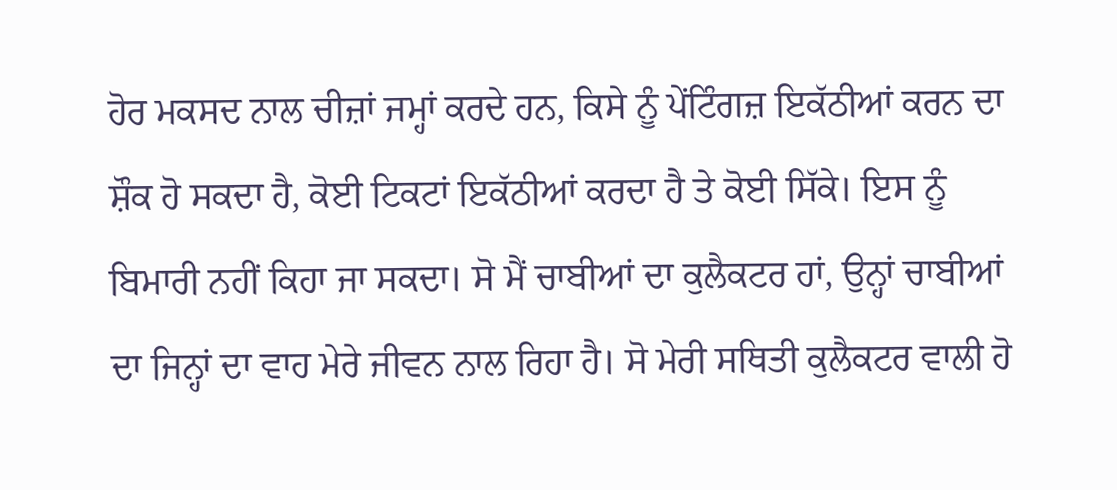ਹੋਰ ਮਕਸਦ ਨਾਲ ਚੀਜ਼ਾਂ ਜਮ੍ਹਾਂ ਕਰਦੇ ਹਨ, ਕਿਸੇ ਨੂੰ ਪੇਂਟਿੰਗਜ਼ ਇਕੱਠੀਆਂ ਕਰਨ ਦਾ ਸ਼ੌਕ ਹੋ ਸਕਦਾ ਹੈ, ਕੋਈ ਟਿਕਟਾਂ ਇਕੱਠੀਆਂ ਕਰਦਾ ਹੈ ਤੇ ਕੋਈ ਸਿੱਕੇ। ਇਸ ਨੂੰ ਬਿਮਾਰੀ ਨਹੀਂ ਕਿਹਾ ਜਾ ਸਕਦਾ। ਸੋ ਮੈਂ ਚਾਬੀਆਂ ਦਾ ਕੁਲੈਕਟਰ ਹਾਂ, ਉਨ੍ਹਾਂ ਚਾਬੀਆਂ ਦਾ ਜਿਨ੍ਹਾਂ ਦਾ ਵਾਹ ਮੇਰੇ ਜੀਵਨ ਨਾਲ ਰਿਹਾ ਹੈ। ਸੋ ਮੇਰੀ ਸਥਿਤੀ ਕੁਲੈਕਟਰ ਵਾਲੀ ਹੋ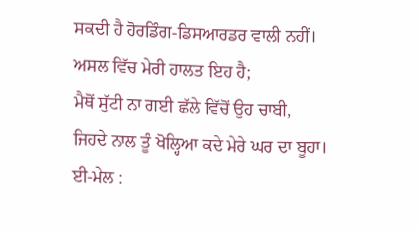ਸਕਦੀ ਹੈ ਹੋਰਡਿੰਗ-ਡਿਸਆਰਡਰ ਵਾਲੀ ਨਹੀਂ। ਅਸਲ ਵਿੱਚ ਮੇਰੀ ਹਾਲਤ ਇਹ ਹੈ;
ਮੈਥੋਂ ਸੁੱਟੀ ਨਾ ਗਈ ਛੱਲੇ ਵਿੱਚੋਂ ਉਹ ਚਾਬੀ,
ਜਿਹਦੇ ਨਾਲ ਤੂੰ ਖੋਲ੍ਹਿਆ ਕਦੇ ਮੇਰੇ ਘਰ ਦਾ ਬੂਹਾ।
ਈ-ਮੇਲ :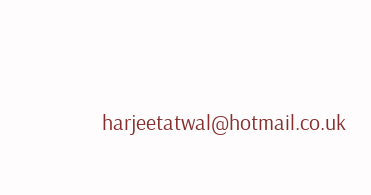harjeetatwal@hotmail.co.uk